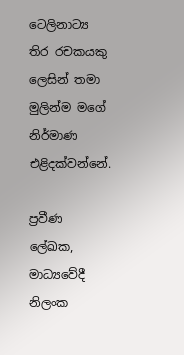ටෙලිනාට්‍ය තිර රචකයකු ලෙසින් තමා මුලින්ම මගේ නිර්මාණ එළිදක්වන්නේ.

ප්‍රවීණ ලේඛක, මාධ්‍යවේදී නිලංක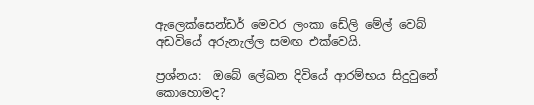ඇලෙක්සෙන්ඩර් මෙවර ලංකා ඩේලි මේල් වෙබ් අඩවියේ අරුනැල්ල සමඟ එක්වෙයි.

ප්‍රශ්නය:  ඔබේ ලේඛන දිවියේ ආරම්භය සිදුවුනේ කොහොමද?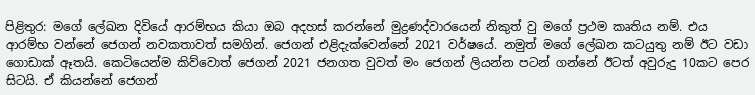පිළිතුර: මගේ ලේඛන දිවියේ ආරම්භය කියා ඔබ අදහස් කරන්නේ මුද්‍රණද්වාරයෙන් නිකුත් වු මගේ ප්‍රථම කෘතිය නම්. එය ආරම්භ වන්නේ ජෙගන් නවකතාවත් සමගින්. ජෙගන් එළිදැක්වෙන්නේ 2021 වර්ෂයේ. නමුත් මගේ ලේඛන කටයුතු නම් ඊට වඩා ගොඩාක් ඈතයි. කෙටියෙන්ම කිව්වොත් ජෙගන් 2021 ජනගත වුවත් මං ජෙගන් ලියන්න පටන් ගන්නේ ඊටත් අවුරුදු 10කට පෙර සිටයි. ඒ කියන්නේ ජෙගන්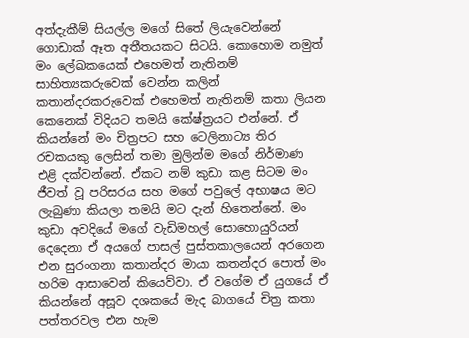අත්දැකීම් සියල්ල මගේ සිතේ ලියැවෙන්නේ ගොඩාක් ඈත අතීතයකට සිටයි. කොහොම නමුත් මං ලේඛකයෙක් එහෙමත් නැතිනම් සාහිත්‍යකරුවෙක් වෙන්න කලින් කතාන්දරකරුවෙක් එහෙමත් නැතිනම් කතා ලියන කෙනෙක් විදියට තමයි කේෂ්ත්‍රයට එන්නේ. ඒ කියන්නේ මං චිත්‍රපට සහ ටෙලිනාට්‍ය තිර රචකයකු ලෙසින් තමා මුලින්ම මගේ නිර්මාණ එළි දක්වන්නේ. ඒකට නම් කුඩා කළ සිටම මං ජීවත් වූ පරිසරය සහ මගේ පවුලේ අභාෂය මට ලැබුණා කියලා තමයි මට දැන් හිතෙන්නේ. මං කුඩා අවදියේ මගේ වැඩිමහල් සොහොයුරියන් දෙදෙනා ඒ අයගේ පාසල් පුස්තකාලයෙන් අරගෙන එන සුරංගනා කතාන්දර මායා කතන්දර පොත් මං හරිම ආසාවෙන් කියෙව්වා. ඒ වගේම ඒ යුගයේ ඒ කියන්නේ අසූව දශකයේ මැද බාගයේ චිත්‍ර කතා පත්තරවල එන හැම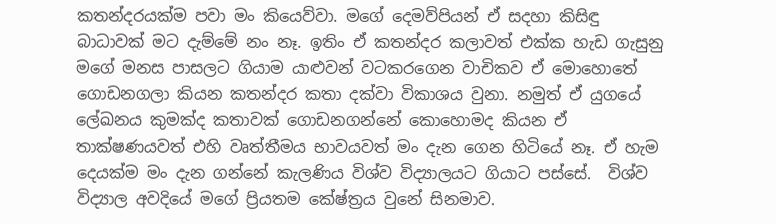කතන්දරයක්ම පවා මං කියෙව්වා. මගේ දෙමව්පියන් ඒ සදහා කිසිඳු බාධාවක් මට දැම්මේ නං නෑ. ඉතිං ඒ කතන්දර කලාවත් එක්ක හැඩ ගැසුනු මගේ මනස පාසලට ගියාම යාළුවන් වටකරගෙන වාචිකව ඒ මොහොතේ ගොඩනගලා කියන කතන්දර කතා දක්වා විකාශය වුනා. නමුත් ඒ යුගයේ ලේඛනය කුමක්ද කතාවක් ගොඩනගන්නේ කොහොමද කියන ඒ තාක්ෂණයවත් එහි වෘත්තීමය භාවයවත් මං දැන ගෙන හිටියේ නෑ. ඒ හැම දෙයක්ම මං දැන ගන්නේ කැලණිය විශ්ව විද්‍යාලයට ගියාට පස්සේ.  විශ්ව විද්‍යාල අවදියේ මගේ ප්‍රියතම කේෂ්ත්‍රය වුනේ සිනමාව.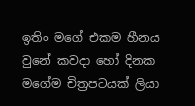ඉතිං මගේ එකම හීනය වුනේ කවදා හෝ දිනක මගේම චිත්‍රපටයක් ලියා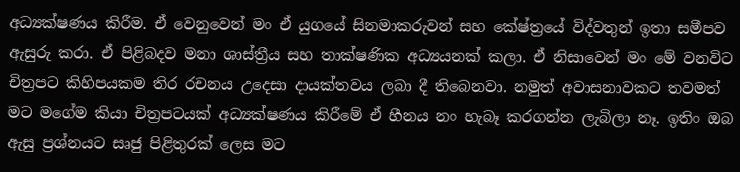අධ්‍යක්ෂණය කිරීම. ඒ වෙනුවෙන් මං ඒ යුගයේ සිනමාකරුවන් සහ කේෂ්ත්‍රයේ විද්වතුන් ඉතා සමීපව ඇසුරු කරා. ඒ පිළිබදව මනා ශාස්ත්‍රීය සහ තාක්ෂණික අධ්‍යයනක් කලා. ඒ නිසාවෙන් මං මේ වනවිට චිත්‍රපට කිහිපයකම තිර රචනය උදෙසා දායක්තවය ලබා දී තිබෙනවා. නමුත් අවාසනාවකට තවමත් මට මගේම කියා චිත්‍රපටයක් අධ්‍යක්ෂණය කිරීමේ ඒ හීනය නං හැබෑ කරගන්න ලැබිලා නෑ. ඉතිං ඔබ ඇසු ප්‍රශ්නයට සෘජු පිළිතුරක් ලෙස මට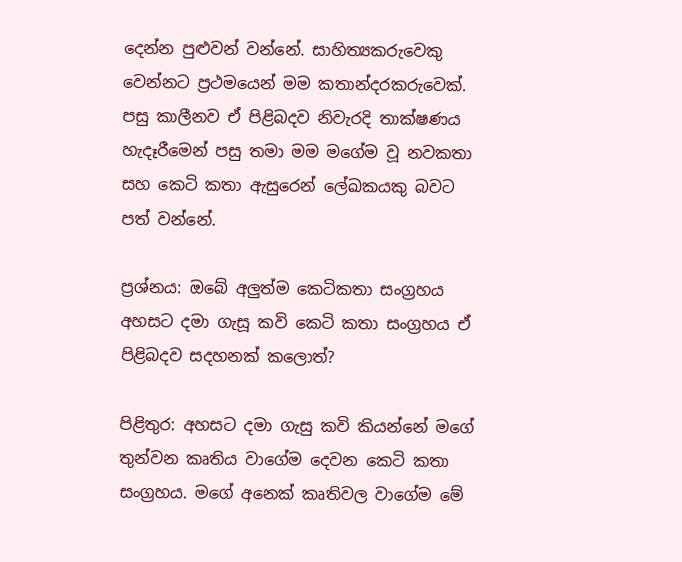දෙන්න පුළුවන් වන්නේ. සාහිත්‍යකරුවෙකු වෙන්නට ප්‍රථමයෙන් මම කතාන්දරකරුවෙක්. පසු කාලීනව ඒ පිළිබදව නිවැරදි තාක්ෂණය හැදෑරීමෙන් පසු තමා මම මගේම වූ නවකතා සහ කෙටි කතා ඇසුරෙන් ලේඛකයකු බවට පත් වන්නේ.

ප්‍රශ්නය: ඔබේ අලුත්ම කෙටිකතා සංග්‍රහය අහසට දමා ගැසූ කවි කෙටි කතා සංග්‍රහය ඒ පිළිබදව සදහනක් කලොත්?

පිළිතුර: අහසට දමා ගැසු කවි කියන්නේ මගේ තුන්වන කෘතිය වාගේම දෙවන කෙටි කතා සංග්‍රහය. මගේ අනෙක් කෘතිවල වාගේම මේ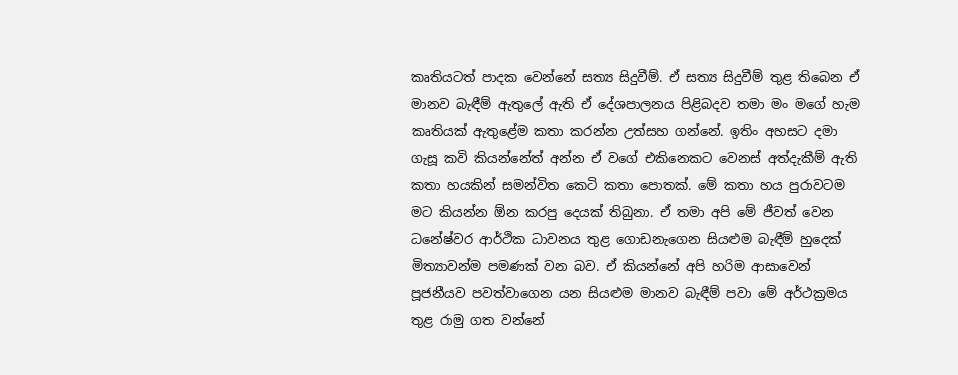කෘතියටත් පාදක වෙන්නේ සත්‍ය සිදුවීම්. ඒ සත්‍ය සිදුවීම් තුළ තිබෙන ඒ මානව බැඳීම් ඇතුලේ ඇති ඒ දේශපාලනය පිළිබදව තමා මං මගේ හැම කෘතියක් ඇතුළේම කතා කරන්න උත්සහ ගන්නේ. ඉතිං අහසට දමා ගැසූ කවි කියන්නේත් අන්න ඒ වගේ එකිනෙකට වෙනස් අත්දැකීම් ඇති කතා හයකින් සමන්විත කෙටි කතා පොතක්. මේ කතා හය පුරාවටම මට කියන්න ඕන කරපු දෙයක් තිබුනා. ඒ තමා අපි මේ ජීවත් වෙන ධනේෂ්වර ආර්ථික ධාවනය තුළ ගොඩනැගෙන සියළුම බැඳීම් හුදෙක් මිත්‍යාවන්ම පමණක් වන බව. ඒ කියන්නේ අපි හරිම ආසාවෙන් පූජනීයව පවත්වාගෙන යන සියළුම මානව බැඳීම් පවා මේ අර්ථක්‍රමය තුළ රාමු ගත වන්නේ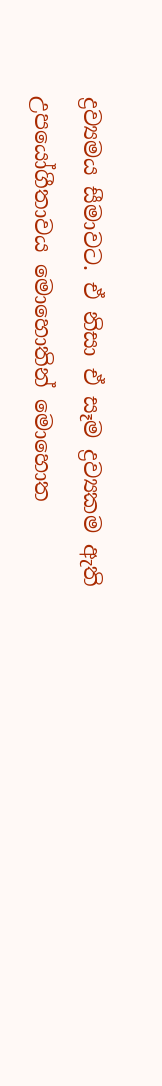ද්‍රව්‍යමය සීමාවට. ඒ නිසා ඒ සෑම ද්‍රව්‍යකම ඇති උපයෝගීතාවය මොහොතින් මොහොත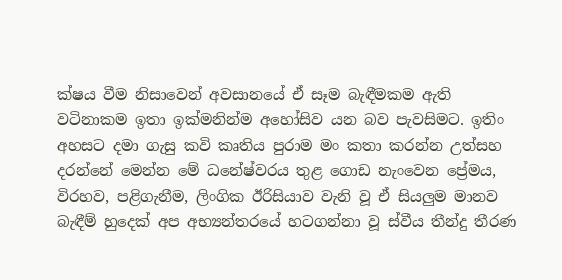ක්ෂය වීම නිසාවෙන් අවසානයේ ඒ සෑම බැඳීමකම ඇති වටිනාකම ඉතා ඉක්මනින්ම අහෝසිව යන බව පැවසිමට. ඉතිං අහසට දමා ගැසු කවි කෘතිය පුරාම මං කතා කරන්න උත්සහ දරන්නේ මෙන්න මේ ධනේෂ්වරය තුළ ගොඩ නැංවෙන ප්‍රේමය, විරහව, පළිගැනීම, ලිංගික ඊරිසියාව වැනි වූ ඒ සියලුම මානව බැඳීම් හුදෙක් අප අභ්‍යන්තරයේ හටගන්නා වූ ස්වීය තීන්දු තීරණ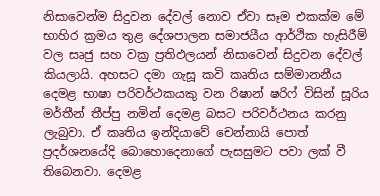නිසාවෙන්ම සිදුවන දේවල් නොව ඒවා සෑම එකක්ම මේ භාහිර ක්‍රමය තුළ දේශපාලන සමාජයීය ආර්ථික හැසිරීම් වල සෘජු සහ වක්‍ර ප්‍රතිඵලයන් නිසාවෙන් සිදුවන දේවල් කියලායි. අහසට දමා ගැසූ කවි කෘතිය සම්මානනීය දෙමළ භාෂා පරිවර්ථකයකු වන රිෂාන් ෂරිෆ් විසින් සූරිය මර්තීන් තීප්පු නමින් දෙමළ බසට පරිවර්ථනය කරනු ලැබුවා. ඒ කෘතිය ඉන්දියාවේ චෙන්නායි පොත් ප්‍රදර්ශනයේදි බොහොදෙනාගේ පැසසුමට පවා ලක් වී තිබෙනවා. දෙමළ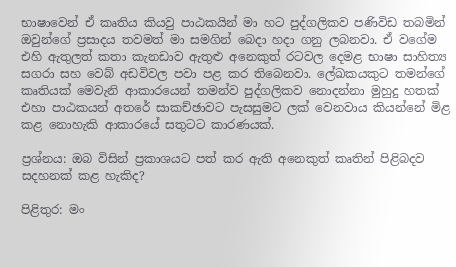භාෂාවෙන් ඒ කෘතිය කියවු පාඨකයින් මා හට පුද්ගලිකව පණිවිඩ තබමින් ඔවුන්ගේ ප්‍රසාදය තවමත් මා සමගින් බෙදා හදා ගනු ලබනවා. ඒ වගේම එහි ඇතුලත් කතා කැනඩාව ඇතුළු අනෙකුත් රටවල දෙමළ භාෂා සාහිත්‍ය සගරා සහ වෙබ් අඩවිවල පවා පළ කර තිබෙනවා. ලේඛකයකුට තමන්ගේ කෘතියක් මෙවැනි ආකාරයෙන් තමන්ව පුද්ගලිකව නොදන්නා මුහුදු හතක් එහා පාඨකයන් අතරේ සාකච්ඡාවට පැසසුමට ලක් වෙනවාය කියන්නේ මිළ කළ නොහැකි ආකාරයේ සතුටට කාරණයක්.

ප්‍රශ්නය: ඔබ විසින් ප්‍රකාශයට පත් කර ඇති අනෙකුත් කෘතින් පිළිබදව සදහනක් කළ හැකිද?

පිළිතුර: මං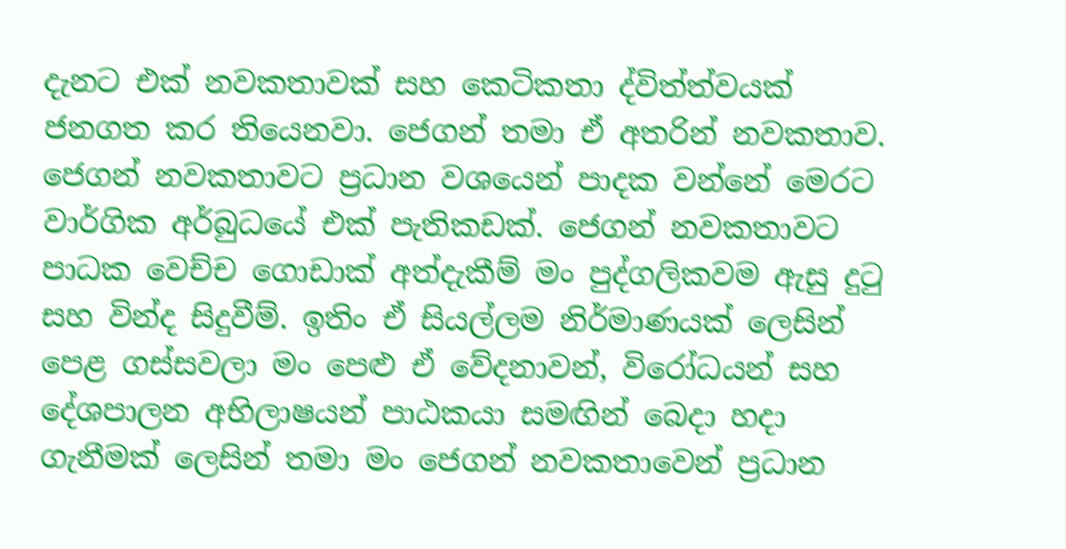දැනට එක් නවකතාවක් සහ කෙටිකතා ද්විත්ත්වයක් ජනගත කර තියෙනවා. ජෙගන් තමා ඒ අතරින් නවකතාව. ජෙගන් නවකතාවට ප්‍රධාන වශයෙන් පාදක වන්නේ මෙරට වාර්ගික අර්බුධයේ එක් පැතිකඩක්. ජෙගන් නවකතාවට පාධක වෙච්ච ගොඩාක් අත්දැකීම් මං පුද්ගලිකවම ඇසු දුටු සහ වින්ද සිදුවීම්. ඉතිං ඒ සියල්ලම නිර්මාණයක් ලෙසින් පෙළ ගස්සවලා මං පෙළු ඒ වේදනාවන්, විරෝධයන් සහ දේශපාලන අභිලාෂයන් පාඨකයා සමඟින් බෙදා හදා ගැනීමක් ලෙසින් තමා මං ජෙගන් නවකතාවෙන් ප්‍රධාන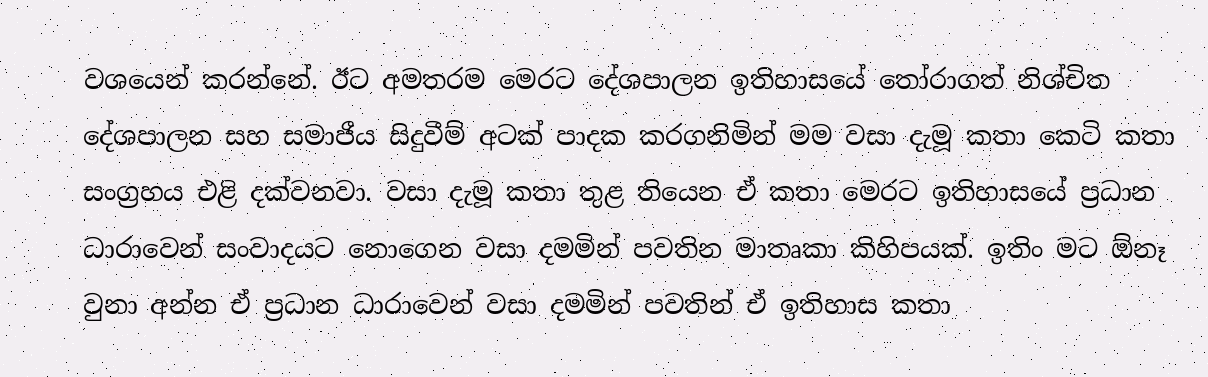වශයෙන් කරන්නේ. ඊට අමතරම මෙරට දේශපාලන ඉතිහාසයේ තෝරාගත් නිශ්චිත දේශපාලන සහ සමාජීය සිදුවීම් අටක් පාදක කරගනිමින් මම වසා දැමූ කතා කෙටි කතා සංග්‍රහය එළි දක්වනවා. වසා දැමූ කතා තුළ තියෙන ඒ කතා මෙරට ඉතිහාසයේ ප්‍රධාන ධාරාවෙන් සංවාදයට නොගෙන වසා දමමින් පවතින මාතෘකා කිහිපයක්. ඉතිං මට ඕනෑ වුනා අන්න ඒ ප්‍රධාන ධාරාවෙන් වසා දමමින් පවතින් ඒ ඉතිහාස කතා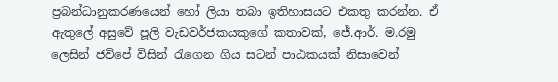ප්‍රබන්ධානුකරණයෙන් හෝ ලියා තබා ඉතිහාසයට එකතු කරන්න. ඒ ඇතුලේ අසුවේ පූලි වැඩවර්ජකයකුගේ කතාවක්, ජේ.ආර්. ම.රමු ලෙසින් ජවිපේ විසින් රැගෙන ගිය සටන් පාඨකයක් නිසාවෙන්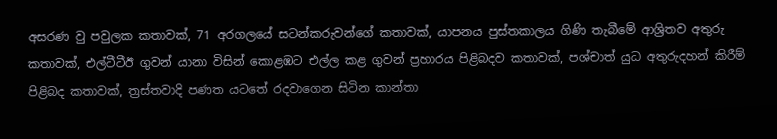අසරණ වු පවුලක කතාවක්, 71 අරගලයේ සටන්කරුවන්ගේ කතාවක්, යාපනය පුස්තකාලය ගිණි තැබීමේ ආශ්‍රිතව අතුරු කතාවක්, එල්ටීටීඊ ගුවන් යානා විසින් කොළඹට එල්ල කළ ගුවන් ප්‍රහාරය පිළිබදව කතාවක්, පශ්චාත් යුධ අතුරුදහන් කිරීම් පිළිබද කතාවක්, ත්‍රස්තවාදි පණත යටතේ රදවාගෙන සිටින කාන්තා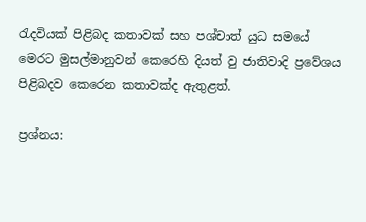රැදවියක් පිළිබද කතාවක් සහ පශ්චාත් යුධ සමයේ මෙරට මුසල්මානුවන් කෙරෙහි දියත් වු ජාතිවාදි ප්‍රවේශය පිළිබදව කෙරෙන කතාවක්ද ඇතුළත්.

ප්‍රශ්නය: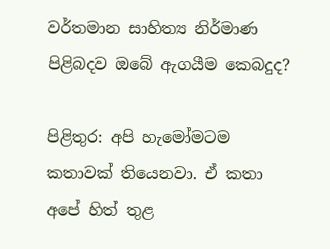වර්තමාන සාහිත්‍ය නිර්මාණ පිළිබදව ඔබේ ඇගයීම කෙබදුද?

පිළිතුර: අපි හැමෝමටම කතාවක් තියෙනවා. ඒ කතා අපේ හිත් තුළ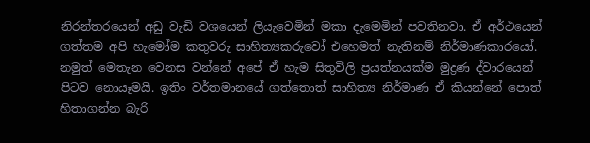නිරන්තරයෙන් අඩු වැඩි වශයෙන් ලියැවෙමින් මකා දැමෙමින් පවතිනවා. ඒ අර්ථයෙන් ගත්තම අපි හැමෝම කතුවරු සාහිත්‍යකරුවෝ එහෙමත් නැතිනම් නිර්මාණකාරයෝ. නමුත් මෙතැන වෙනස වන්නේ අපේ ඒ හැම සිතුවිලි ප්‍රයත්නයක්ම මුද්‍රණ ද්වාරයෙන් පිටව නොයෑමයි. ඉතිං වර්තමානයේ ගත්තොත් සාහිත්‍ය නිර්මාණ ඒ කියන්නේ පොත් හිතාගන්න බැරි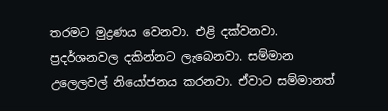තරමට මුද්‍රණය වෙනවා. එළි දක්වනවා. ප්‍රදර්ශනවල දකින්නට ලැබෙනවා. සම්මාන උලෙලවල් නියෝජනය කරනවා. ඒවාට සම්මානත්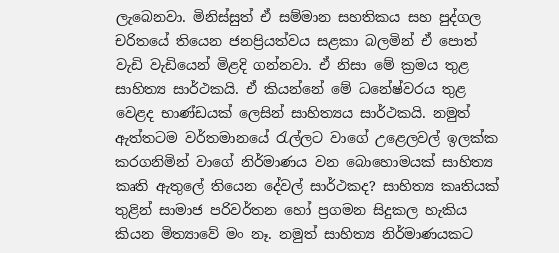ලැබෙනවා. මිනිස්සුත් ඒ සම්මාන සහතිකය සහ පුද්ගල චරිතයේ තියෙන ජනප්‍රියත්වය සළකා බලමින් ඒ පොත් වැඩි වැඩියෙන් මිළදි ගන්නවා. ඒ නිසා මේ ක්‍රමය තුළ සාහිත්‍ය සාර්ථකයි. ඒ කියන්නේ මේ ධනේෂ්වරය තුළ වෙළද භාණ්ඩයක් ලෙසින් සාහිත්‍යය සාර්ථකයි. නමුත් ඇත්තටම වර්තමානයේ රැල්ලට වාගේ උළෙලවල් ඉලක්ක කරගනිමින් වාගේ නිර්මාණය වන බොහොමයක් සාහිත්‍ය කෘති ඇතුලේ තියෙන දේවල් සාර්ථකද? සාහිත්‍ය කෘතියක් තුළින් සාමාජ පරිවර්තන හෝ ප්‍රගමන සිදුකල හැකිය කියන මිත්‍යාවේ මං නෑ. නමුත් සාහිත්‍ය නිර්මාණයකට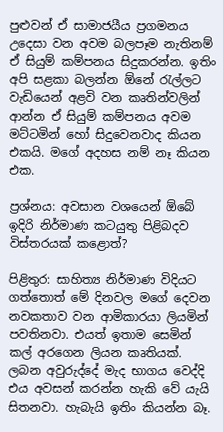පුළුවන් ඒ සාමාජයීය ප්‍රගමනය උදෙසා වන අවම බලපෑම නැතිනම් ඒ සියුම් කම්පනය සිදුකරන්න. ඉතිං අපි සළකා බලන්න ඕනේ රැල්ලට වැඩියෙන් අළවි වන කෘතින්වලින් ආන්න ඒ සියුම් කම්පනය අවම මට්ටමින් හෝ සිදුවෙනවාද කියන එකයි. මගේ අදහස නම් නෑ කියන එක.

ප්‍රශ්නය: අවසාන වශයෙන් ඕබේ ඉදිරි නිර්මාණ කටයුතු පිළිබදව විස්තරයක් කළොත්?

පිළිතුර: සාහිත්‍ය නිර්මාණ විදියට ගත්තොත් මේ දිනවල මගේ දෙවන නවකතාව වන ආමිකාරයා ලියමින් පවතිනවා. එයත් ඉතාම සෙමින් කල් අරගෙන ලියන කෘතියක්. ලබන අවුරුද්දේ මැද භාගය වෙද්දි එය අවසන් කරන්න හැකි වේ යැයි සිතනවා. හැබැයි ඉතිං කියන්න බෑ.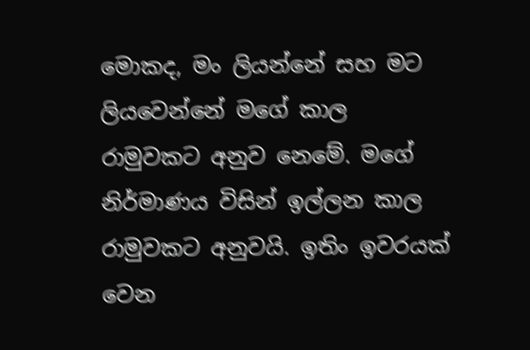මොකද, මං ලියන්නේ සහ මට ලියවෙන්නේ මගේ කාල රාමුවකට අනුව නෙමේ. මගේ නිර්මාණය විසින් ඉල්ලන කාල රාමුවකට අනුවයි. ඉතිං ඉවරයක් වෙන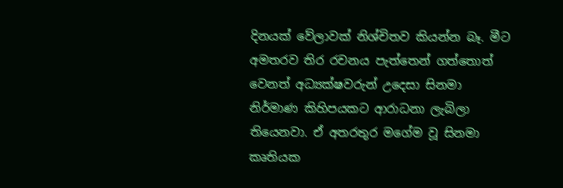දිනයක් වේලාවක් නිශ්චිතව කියන්න බෑ. මීට අමතරව තිර රචනය පැත්තෙන් ගත්තොත් වෙනත් අධ්‍යක්ෂවරුන් උදෙසා සිනමා නිර්මාණ කිහිපයකට ආරාධනා ලැබිලා තියෙනවා. ඒ අතරතුර මගේම වූ සිනමා කෘතියක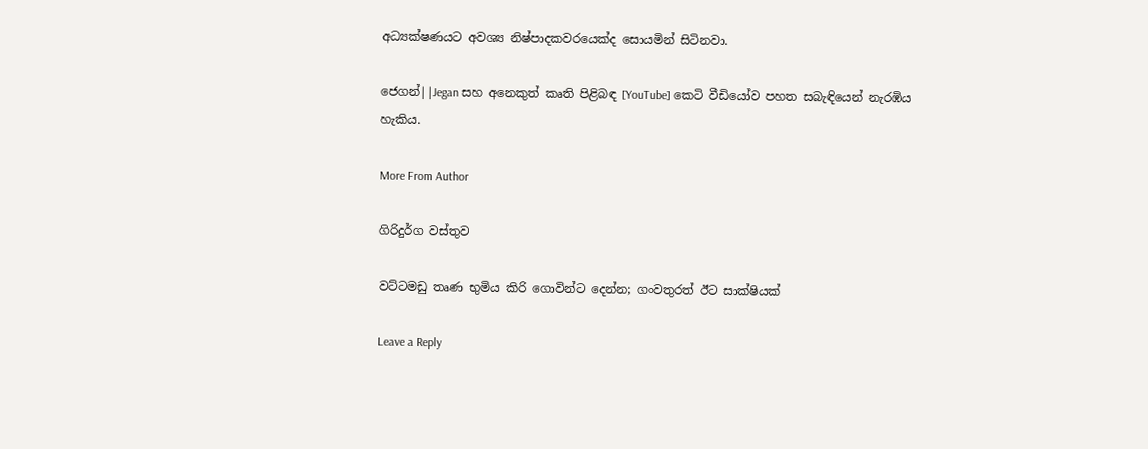අධ්‍යක්ෂණයට අවශ්‍ය නිෂ්පාදකවරයෙක්ද සොයමින් සිටිනවා.

ජෙගන්||Jegan සහ අනෙකුත් කෘති පිළිබඳ [YouTube] කෙටි වීඩියෝව පහත සබැඳියෙන් නැරඹිය හැකිය.

More From Author

ගිරිදුර්ග වස්තුව

වට්ටමඩු තෘණ භුමිය කිරි ගොවින්ට දෙන්න; ගංවතුරත් ඊට සාක්ෂියක්

Leave a Reply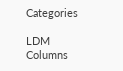Categories

LDM Columns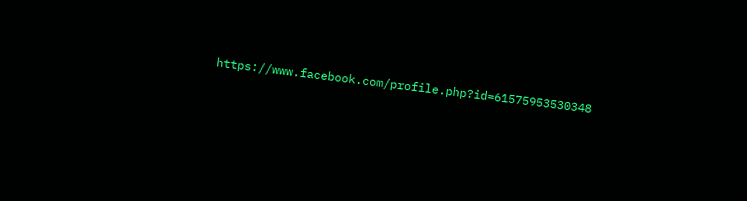https://www.facebook.com/profile.php?id=61575953530348